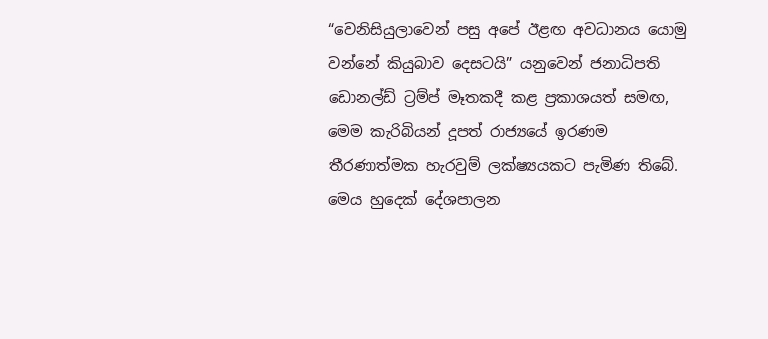“වෙනිසියුලාවෙන් පසු අපේ ඊළඟ අවධානය යොමු වන්නේ කියුබාව දෙසටයි” යනුවෙන් ජනාධිපති ඩොනල්ඩ් ට්‍රම්ප් මෑතකදී කළ ප්‍රකාශයත් සමඟ, මෙම කැරිබියන් දූපත් රාජ්‍යයේ ඉරණම තීරණාත්මක හැරවුම් ලක්ෂ්‍යයකට පැමිණ තිබේ. මෙය හුදෙක් දේශපාලන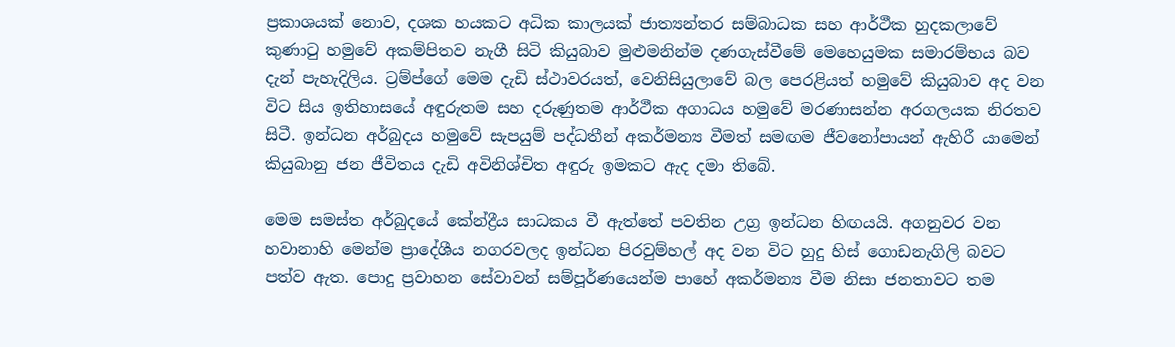ප්‍රකාශයක් නොව, දශක හයකට අධික කාලයක් ජාත්‍යන්තර සම්බාධක සහ ආර්ථීක හුදකලාවේ කුණාටු හමුවේ අකම්පිතව නැගී සිටි කියුබාව මුළුමනින්ම දණගැස්වීමේ මෙහෙයුමක සමාරම්භය බව දැන් පැහැදිලිය. ට්‍රම්ප්ගේ මෙම දැඩි ස්ථාවරයත්, වෙනිසියුලාවේ බල පෙරළියත් හමුවේ කියුබාව අද වන විට සිය ඉතිහාසයේ අඳුරුතම සහ දරුණුතම ආර්ථීක අගාධය හමුවේ මරණාසන්න අරගලයක නිරතව සිටී. ඉන්ධන අර්බුදය හමුවේ සැපයුම් පද්ධතීන් අකර්මන්‍ය වීමත් සමඟම ජීවනෝපායන් ඇහිරී යාමෙන් කියුබානු ජන ජීවිතය දැඩි අවිනිශ්චිත අඳුරු ඉමකට ඇද දමා තිබේ.

මෙම සමස්ත අර්බුදයේ කේන්ද්‍රීය සාධකය වී ඇත්තේ පවතින උග්‍ර ඉන්ධන හිඟයයි. අගනුවර වන හවානාහි මෙන්ම ප්‍රාදේශීය නගරවලද ඉන්ධන පිරවුම්හල් අද වන විට හුදු හිස් ගොඩනැගිලි බවට පත්ව ඇත. පොදු ප්‍රවාහන සේවාවන් සම්පූර්ණයෙන්ම පාහේ අකර්මන්‍ය වීම නිසා ජනතාවට තම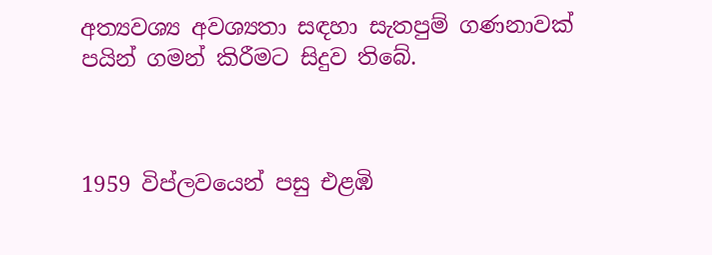අත්‍යවශ්‍ය අවශ්‍යතා සඳහා සැතපුම් ගණනාවක් පයින් ගමන් කිරීමට සිදුව තිබේ.



1959 විප්ලවයෙන් පසු එළඹි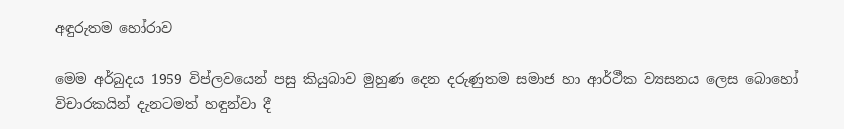අඳුරුතම හෝරාව

මෙම අර්බුදය 1959 විප්ලවයෙන් පසු කියුබාව මුහුණ දෙන දරුණුතම සමාජ හා ආර්ථීක ව්‍යසනය ලෙස බොහෝ විචාරකයින් දැනටමත් හඳුන්වා දී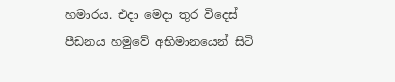හමාරය. එදා මෙදා තුර විදෙස් පීඩනය හමුවේ අභිමානයෙන් සිටි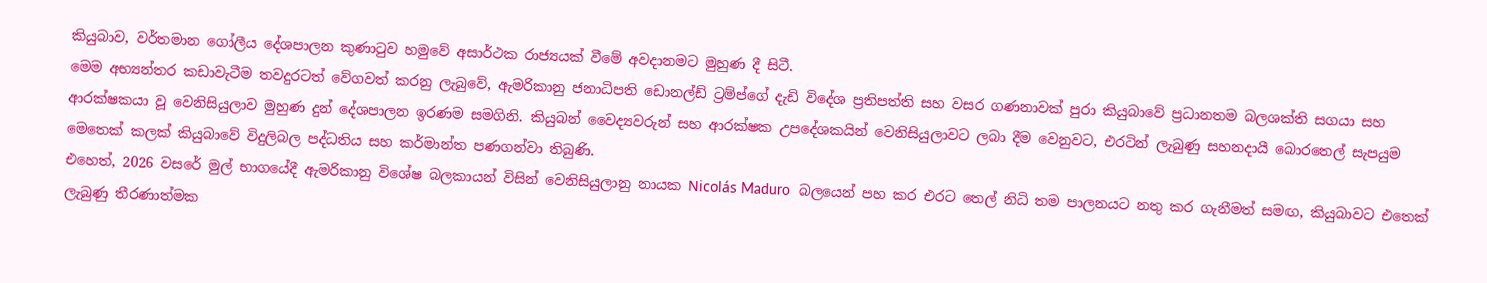කියුබාව, වර්තමාන ගෝලීය දේශපාලන කුණාටුව හමුවේ අසාර්ථක රාජ්‍යයක් වීමේ අවදානමට මුහුණ දී සිටී.
මෙම අභ්‍යන්තර කඩාවැටීම තවදුරටත් වේගවත් කරනු ලැබුවේ, ඇමරිකානු ජනාධිපති ඩොනල්ඩ් ට්‍රම්ප්ගේ දැඩි විදේශ ප්‍රතිපත්ති සහ වසර ගණනාවක් පුරා කියුබාවේ ප්‍රධානතම බලශක්ති සගයා සහ ආරක්ෂකයා වූ වෙනිසියුලාව මුහුණ දුන් දේශපාලන ඉරණම සමගිනි. කියුබන් වෛද්‍යවරුන් සහ ආරක්ෂක උපදේශකයින් වෙනිසියුලාවට ලබා දීම වෙනුවට, එරටින් ලැබුණු සහනදායී බොරතෙල් සැපයුම මෙතෙක් කලක් කියුබාවේ විදුලිබල පද්ධතිය සහ කර්මාන්ත පණගන්වා තිබුණි.
එහෙත්, 2026 වසරේ මුල් භාගයේදී ඇමරිකානු විශේෂ බලකායන් විසින් වෙනිසියුලානු නායක Nicolás Maduro  බලයෙන් පහ කර එරට තෙල් නිධි තම පාලනයට නතු කර ගැනීමත් සමඟ, කියුබාවට එතෙක් ලැබුණු තීරණාත්මක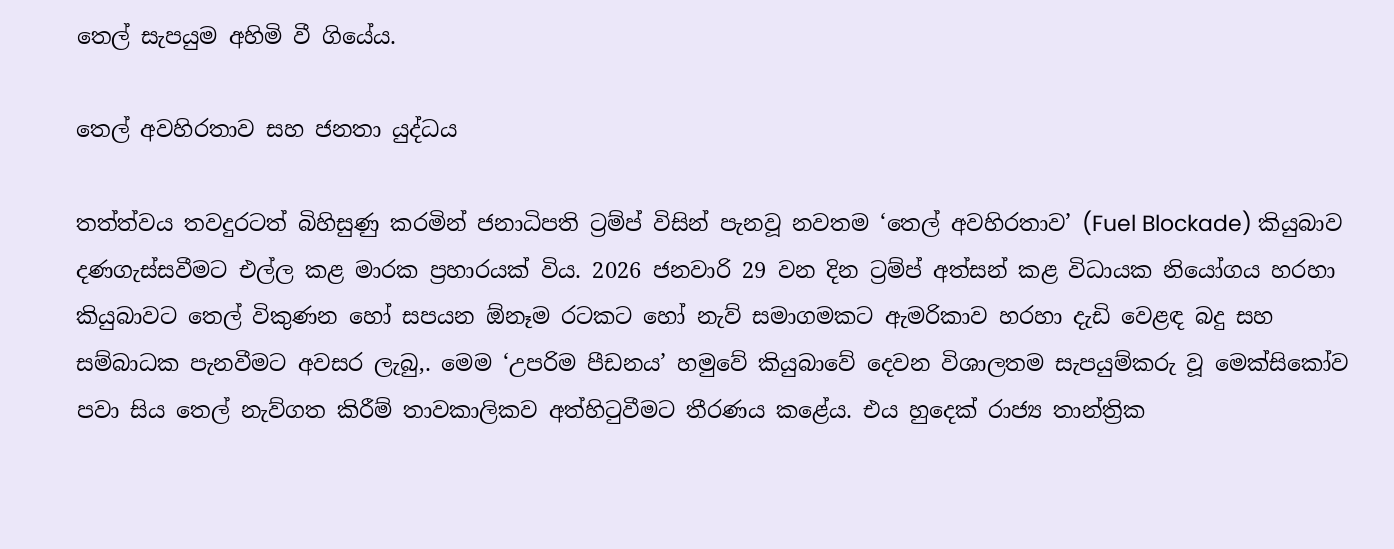තෙල් සැපයුම අහිමි වී ගියේය.

තෙල් අවහිරතාව සහ ජනතා යුද්ධය

තත්ත්වය තවදුරටත් බිහිසුණු කරමින් ජනාධිපති ට්‍රම්ප් විසින් පැනවූ නවතම ‘තෙල් අවහිරතාව’ (Fuel Blockade) කියුබාව දණගැස්සවීමට එල්ල කළ මාරක ප්‍රහාරයක් විය. 2026 ජනවාරි 29 වන දින ට්‍රම්ප් අත්සන් කළ විධායක නියෝගය හරහා කියුබාවට තෙල් විකුණන හෝ සපයන ඕනෑම රටකට හෝ නැව් සමාගමකට ඇමරිකාව හරහා දැඩි වෙළඳ බදු සහ සම්බාධක පැනවීමට අවසර ලැබු‚. මෙම ‘උපරිම පීඩනය’ හමුවේ කියුබාවේ දෙවන විශාලතම සැපයුම්කරු වූ මෙක්සිකෝව පවා සිය තෙල් නැව්ගත කිරීම් තාවකාලිකව අත්හිටුවීමට තීරණය කළේය. එය හුදෙක් රාජ්‍ය තාන්ත්‍රික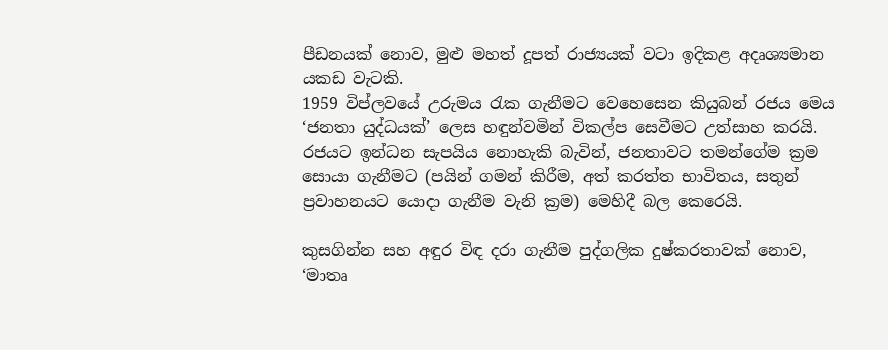පීඩනයක් නොව, මුළු මහත් දූපත් රාජ්‍යයක් වටා ඉදිකළ අදෘශ්‍යමාන යකඩ වැටකි.
1959 විප්ලවයේ උරුමය රැක ගැනීමට වෙහෙසෙන කියුබන් රජය මෙය ‘ජනතා යුද්ධයක්’ ලෙස හඳුන්වමින් විකල්ප සෙවීමට උත්සාහ කරයි. රජයට ඉන්ධන සැපයිය නොහැකි බැවින්, ජනතාවට තමන්ගේම ක්‍රම සොයා ගැනීමට (පයින් ගමන් කිරීම, අත් කරත්ත භාවිතය, සතුන් ප්‍රවාහනයට යොදා ගැනීම වැනි ක්‍රම) මෙහිදී බල කෙරෙයි.

කුසගින්න සහ අඳුර විඳ දරා ගැනීම පුද්ගලික දුෂ්කරතාවක් නොව, ‘මාතෘ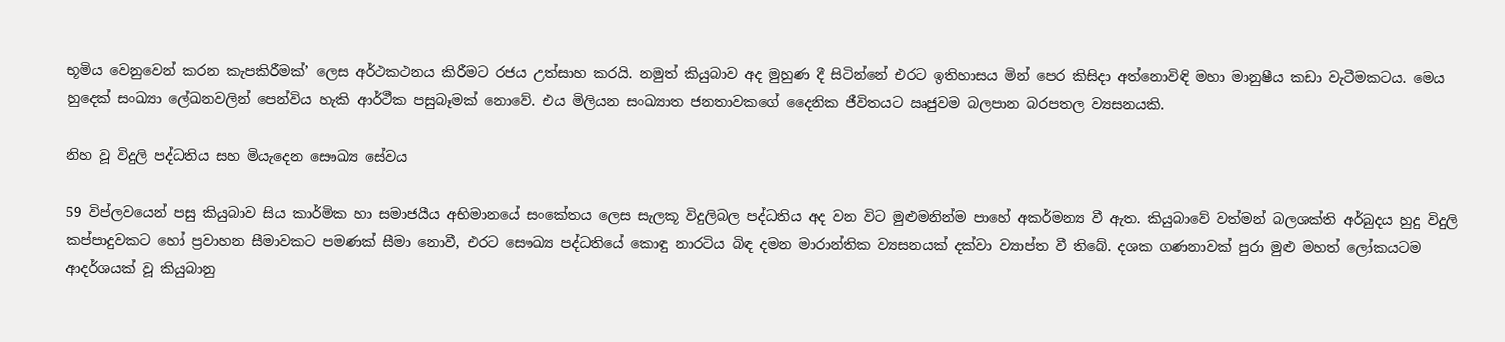භූමිය වෙනුවෙන් කරන කැපකිරීමක්’ ලෙස අර්ථකථනය කිරීමට රජය උත්සාහ කරයි. නමුත් කියුබාව අද මුහුණ දී සිටින්නේ එරට ඉතිහාසය මින් පෙර කිසිදා අත්නොවිඳි මහා මානුෂීය කඩා වැටීමකටය. මෙය හුදෙක් සංඛ්‍යා ලේඛනවලින් පෙන්විය හැකි ආර්ථීක පසුබෑමක් නොවේ. එය මිලියන සංඛ්‍යාත ජනතාවකගේ දෛනික ජීවිතයට ඍජුවම බලපාන බරපතල ව්‍යසනයකි.

නිහ වූ විදුලි පද්ධතිය සහ මියැදෙන සෞඛ්‍ය සේවය

59 විප්ලවයෙන් පසු කියුබාව සිය කාර්මික හා සමාජයීය අභිමානයේ සංකේතය ලෙස සැලකූ විදුලිබල පද්ධතිය අද වන විට මුළුමනින්ම පාහේ අකර්මන්‍ය වී ඇත. කියුබාවේ වත්මන් බලශක්ති අර්බුදය හුදු විදුලි කප්පාදුවකට හෝ ප්‍රවාහන සීමාවකට පමණක් සීමා නොවී, එරට සෞඛ්‍ය පද්ධතියේ කොඳු නාරටිය බිඳ දමන මාරාන්තික ව්‍යසනයක් දක්වා ව්‍යාප්ත වී තිබේ. දශක ගණනාවක් පුරා මුළු මහත් ලෝකයටම ආදර්ශයක් වූ කියුබානු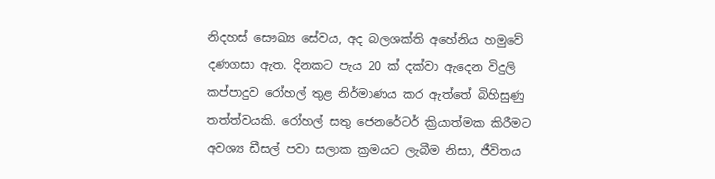නිදහස් සෞඛ්‍ය සේවය, අද බලශක්ති අහේනිය හමුවේ දණගසා ඇත. දිනකට පැය 20 ක් දක්වා ඇදෙන විදුලි කප්පාදුව රෝහල් තුළ නිර්මාණය කර ඇත්තේ බිහිසුණු තත්ත්වයකි. රෝහල් සතු ජෙනරේටර් ක්‍රියාත්මක කිරීමට අවශ්‍ය ඩීසල් පවා සලාක ක්‍රමයට ලැබීම නිසා, ජීවිතය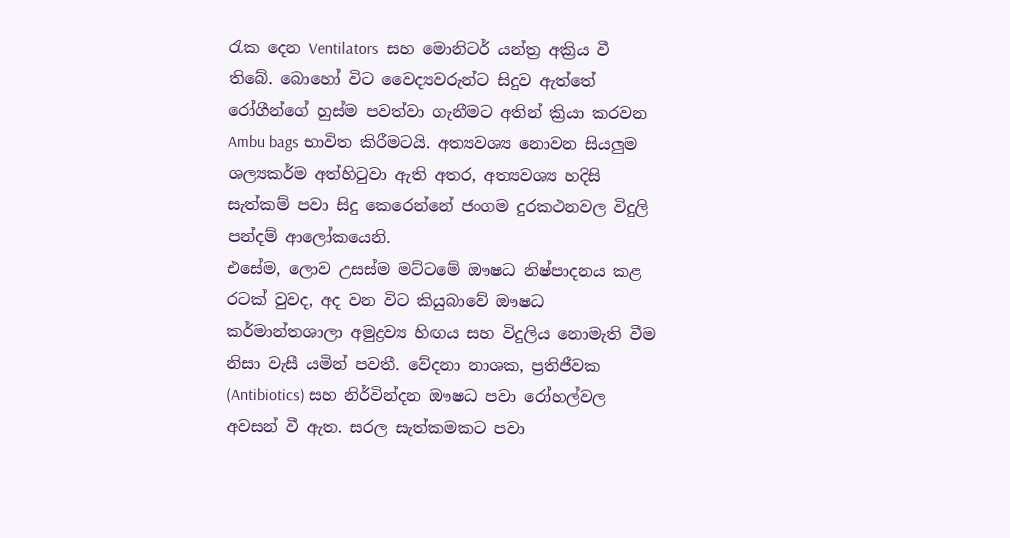රැක දෙන Ventilators  සහ මොනිටර් යන්ත්‍ර අක්‍රිය වී තිබේ. බොහෝ විට වෛද්‍යවරුන්ට සිදුව ඇත්තේ රෝගීන්ගේ හුස්ම පවත්වා ගැනීමට අතින් ක්‍රියා කරවන Ambu bags භාවිත කිරීමටයි. අත්‍යවශ්‍ය නොවන සියලුම ශල්‍යකර්ම අත්හිටුවා ඇති අතර, අත්‍යවශ්‍ය හදිසි සැත්කම් පවා සිදු කෙරෙන්නේ ජංගම දුරකථනවල විදුලි පන්දම් ආලෝකයෙනි.
එසේම, ලොව උසස්ම මට්ටමේ ඖෂධ නිෂ්පාදනය කළ රටක් වුවද, අද වන විට කියුබාවේ ඖෂධ කර්මාන්තශාලා අමුද්‍රව්‍ය හිඟය සහ විදුලිය නොමැති වීම නිසා වැසී යමින් පවතී. වේදනා නාශක, ප්‍රතිජීවක (Antibiotics) සහ නිර්වින්දන ඖෂධ පවා රෝහල්වල අවසන් වී ඇත. සරල සැත්කමකට පවා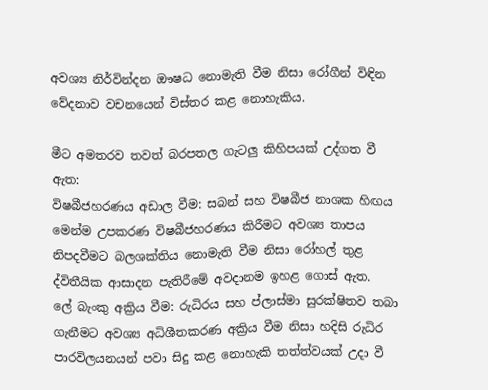අවශ්‍ය නිර්වින්දන ඖෂධ නොමැති වීම නිසා රෝගීන් විඳින වේදනාව වචනයෙන් විස්තර කළ නොහැකිය.

මීට අමතරව තවත් බරපතල ගැටලු කිහිපයක් උද්ගත වී ඇත:
විෂබීජහරණය අඩාල වීම: සබන් සහ විෂබීජ නාශක හිඟය මෙන්ම උපකරණ විෂබීජහරණය කිරීමට අවශ්‍ය තාපය නිපදවීමට බලශක්තිය නොමැති වීම නිසා රෝහල් තුළ ද්විතීයික ආසාදන පැතිරීමේ අවදානම ඉහළ ගොස් ඇත.
ලේ බැංකු අක්‍රිය වීම: රුධිරය සහ ප්ලාස්මා සුරක්ෂිතව තබා ගැනීමට අවශ්‍ය අධිශීතකරණ අක්‍රිය වීම නිසා හදිසි රුධිර පාරවිලයනයන් පවා සිදු කළ නොහැකි තත්ත්වයක් උදා වී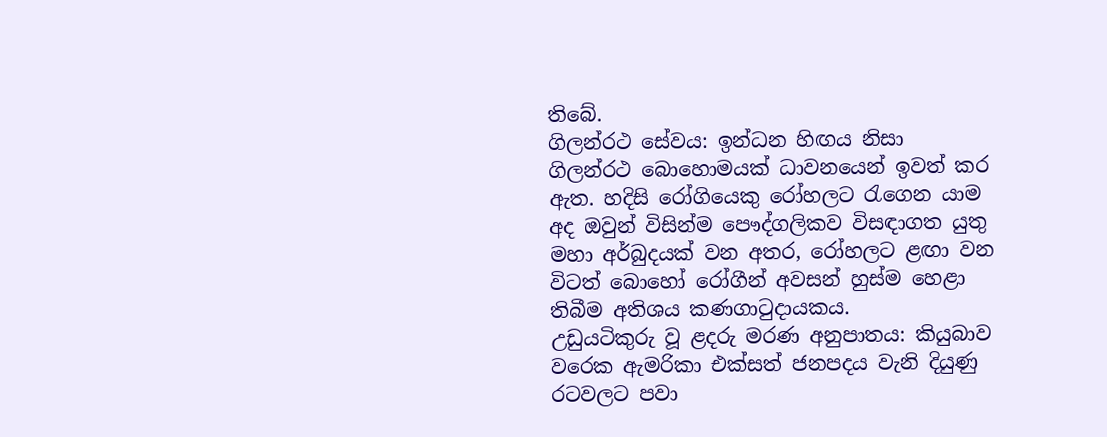තිබේ.
ගිලන්රථ සේවය: ඉන්ධන හිඟය නිසා ගිලන්රථ බොහොමයක් ධාවනයෙන් ඉවත් කර ඇත. හදිසි රෝගියෙකු රෝහලට රැගෙන යාම අද ඔවුන් විසින්ම පෞද්ගලිකව විසඳාගත යුතු මහා අර්බුදයක් වන අතර, රෝහලට ළඟා වන විටත් බොහෝ රෝගීන් අවසන් හුස්ම හෙළා තිබීම අතිශය කණගාටුදායකය.
උඩුයටිකුරු වූ ළදරු මරණ අනුපාතය: කියුබාව වරෙක ඇමරිකා එක්සත් ජනපදය වැනි දියුණු රටවලට පවා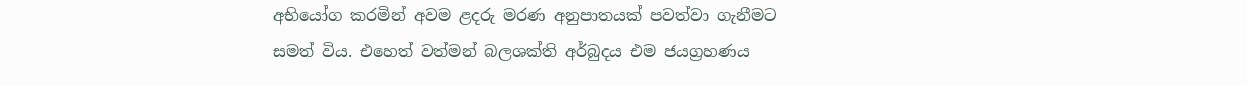අභියෝග කරමින් අවම ළදරු මරණ අනුපාතයක් පවත්වා ගැනීමට සමත් විය. එහෙත් වත්මන් බලශක්ති අර්බුදය එම ජයග්‍රහණය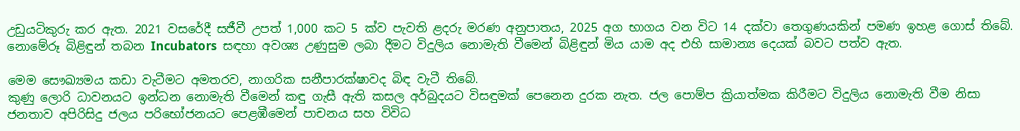උඩුයටිකුරු කර ඇත. 2021 වසරේදී සජීවී උපත් 1,000 කට 5 ක්ව පැවති ළදරු මරණ අනුපාතය, 2025 අග භාගය වන විට 14 දක්වා තෙගුණයකින් පමණ ඉහළ ගොස් තිබේ. නොමේරූ බිළිඳුන් තබන Incubators  සඳහා අවශ්‍ය උණුසුම ලබා දීමට විදුලිය නොමැති වීමෙන් බිළිඳුන් මිය යාම අද එහි සාමාන්‍ය දෙයක් බවට පත්ව ඇත.

මෙම සෞඛ්‍යමය කඩා වැටීමට අමතරව, නාගරික සනීපාරක්ෂාවද බිඳ වැටී තිබේ.
කුණු ලොරි ධාවනයට ඉන්ධන නොමැති වීමෙන් කඳු ගැසී ඇති කසල අර්බුදයට විසඳුමක් පෙනෙන දුරක නැත. ජල පොම්ප ක්‍රියාත්මක කිරීමට විදුලිය නොමැති වීම නිසා ජනතාව අපිරිසිදු ජලය පරිභෝජනයට පෙළඹීමෙන් පාචනය සහ විවිධ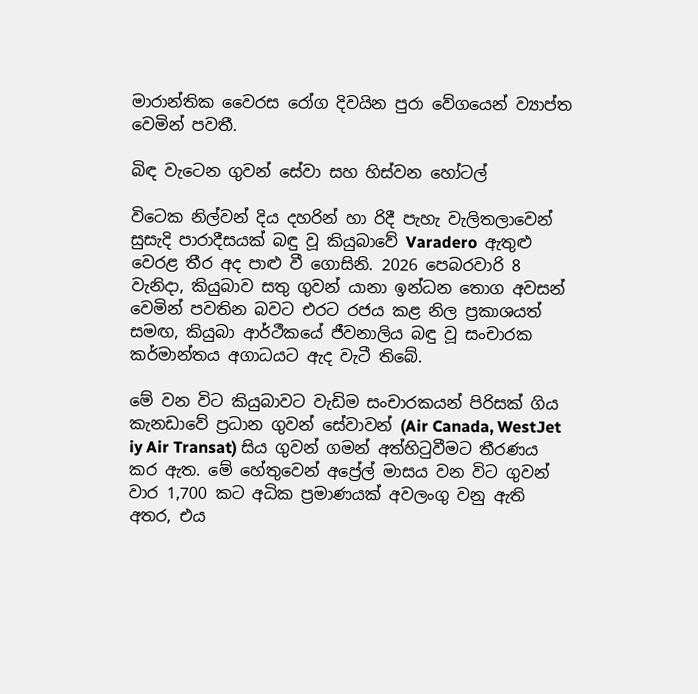මාරාන්තික වෛරස රෝග දිවයින පුරා වේගයෙන් ව්‍යාප්ත වෙමින් පවතී.

බිඳ වැටෙන ගුවන් සේවා සහ හිස්වන හෝටල්

විටෙක නිල්වන් දිය දහරින් හා රිදී පැහැ වැලිතලාවෙන් සුසැදි පාරාදීසයක් බඳු වූ කියුබාවේ Varadero  ඇතුළු වෙරළ තීර අද පාළු වී ගොසිනි. 2026 පෙබරවාරි 8 වැනිදා, කියුබාව සතු ගුවන් යානා ඉන්ධන තොග අවසන් වෙමින් පවතින බවට එරට රජය කළ නිල ප්‍රකාශයත් සමඟ, කියුබා ආර්ථීකයේ ජීවනාලිය බඳු වූ සංචාරක කර්මාන්තය අගාධයට ඇද වැටී තිබේ.

මේ වන විට කියුබාවට වැඩිම සංචාරකයන් පිරිසක් ගිය කැනඩාවේ ප්‍රධාන ගුවන් සේවාවන් (Air Canada, WestJet iy Air Transat) සිය ගුවන් ගමන් අත්හිටුවීමට තීරණය කර ඇත. මේ හේතුවෙන් අප්‍රේල් මාසය වන විට ගුවන් වාර 1,700 කට අධික ප්‍රමාණයක් අවලංගු වනු ඇති අතර, එය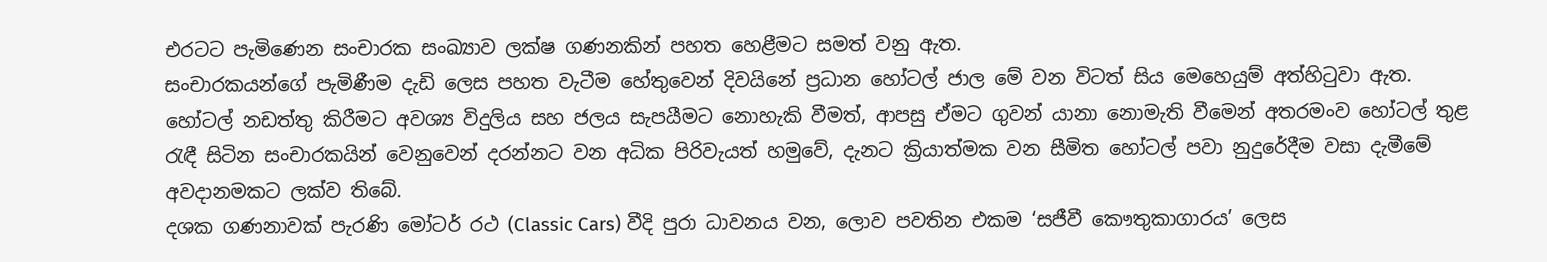එරටට පැමිණෙන සංචාරක සංඛ්‍යාව ලක්ෂ ගණනකින් පහත හෙළීමට සමත් වනු ඇත.
සංචාරකයන්ගේ පැමිණීම දැඩි ලෙස පහත වැටීම හේතුවෙන් දිවයිනේ ප්‍රධාන හෝටල් ජාල මේ වන විටත් සිය මෙහෙයුම් අත්හිටුවා ඇත. හෝටල් නඩත්තු කිරීමට අවශ්‍ය විදුලිය සහ ජලය සැපයීමට නොහැකි වීමත්, ආපසු ඒමට ගුවන් යානා නොමැති වීමෙන් අතරමංව හෝටල් තුළ රැඳී සිටින සංචාරකයින් වෙනුවෙන් දරන්නට වන අධික පිරිවැයත් හමුවේ, දැනට ක්‍රියාත්මක වන සීමිත හෝටල් පවා නුදුරේදීම වසා දැමීමේ අවදානමකට ලක්ව තිබේ.
දශක ගණනාවක් පැරණි මෝටර් රථ (Classic Cars) වීදි පුරා ධාවනය වන, ලොව පවතින එකම ‘සජීවී කෞතුකාගාරය’ ලෙස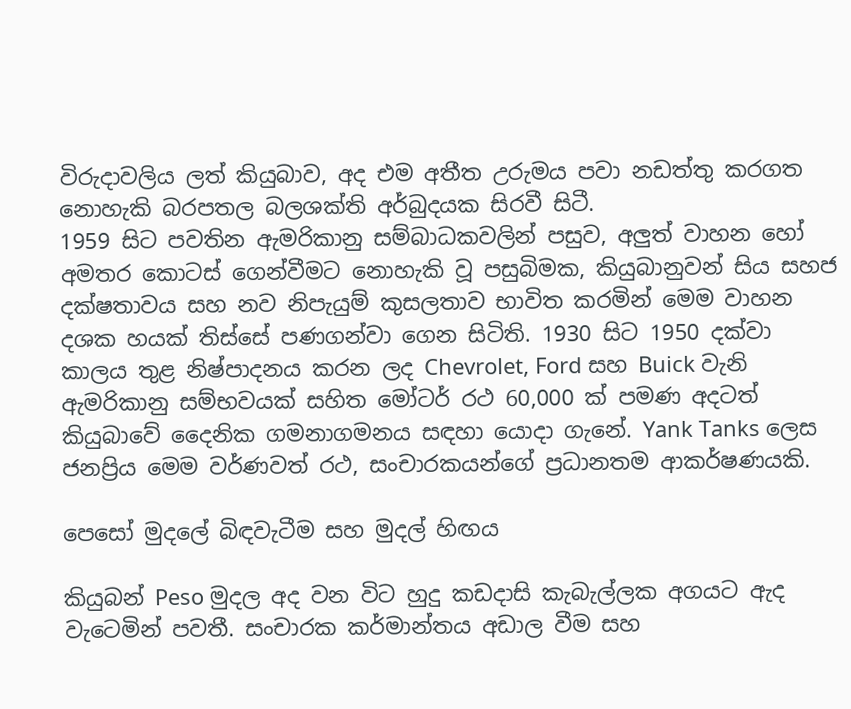විරුදාවලිය ලත් කියුබාව, අද එම අතීත උරුමය පවා නඩත්තු කරගත නොහැකි බරපතල බලශක්ති අර්බුදයක සිරවී සිටී.
1959 සිට පවතින ඇමරිකානු සම්බාධකවලින් පසුව, අලුත් වාහන හෝ අමතර කොටස් ගෙන්වීමට නොහැකි වූ පසුබිමක, කියුබානුවන් සිය සහජ දක්ෂතාවය සහ නව නිපැයුම් කුසලතාව භාවිත කරමින් මෙම වාහන දශක හයක් තිස්සේ පණගන්වා ගෙන සිටිති. 1930 සිට 1950 දක්වා කාලය තුළ නිෂ්පාදනය කරන ලද Chevrolet, Ford සහ Buick වැනි ඇමරිකානු සම්භවයක් සහිත මෝටර් රථ 60,000 ක් පමණ අදටත් කියුබාවේ දෛනික ගමනාගමනය සඳහා යොදා ගැනේ. Yank Tanks ලෙස ජනප්‍රිය මෙම වර්ණවත් රථ, සංචාරකයන්ගේ ප්‍රධානතම ආකර්ෂණයකි.

පෙසෝ මුදලේ බිඳවැටීම සහ මුදල් හිඟය

කියුබන් Peso මුදල අද වන විට හුදු කඩදාසි කැබැල්ලක අගයට ඇද වැටෙමින් පවතී. සංචාරක කර්මාන්තය අඩාල වීම සහ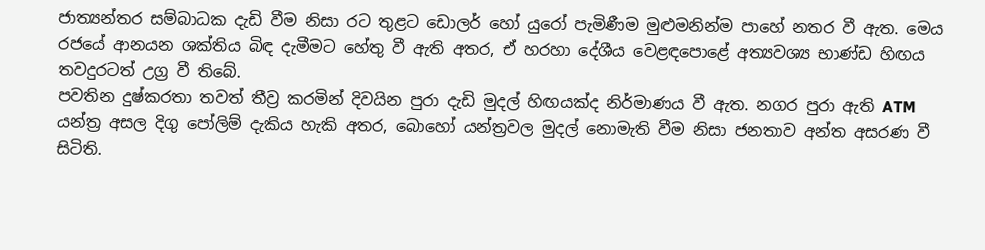ජාත්‍යන්තර සම්බාධක දැඩි වීම නිසා රට තුළට ඩොලර් හෝ යුරෝ පැමිණීම මුළුමනින්ම පාහේ නතර වී ඇත. මෙය රජයේ ආනයන ශක්තිය බිඳ දැමීමට හේතු වී ඇති අතර, ඒ හරහා දේශීය වෙළඳපොළේ අත්‍යවශ්‍ය භාණ්ඩ හිඟය තවදුරටත් උග්‍ර වී තිබේ.
පවතින දුෂ්කරතා තවත් තීව්‍ර කරමින් දිවයින පුරා දැඩි මුදල් හිඟයක්ද නිර්මාණය වී ඇත. නගර පුරා ඇති ATM  යන්ත්‍ර අසල දිගු පෝලිම් දැකිය හැකි අතර, බොහෝ යන්ත්‍රවල මුදල් නොමැති වීම නිසා ජනතාව අන්ත අසරණ වී සිටිති.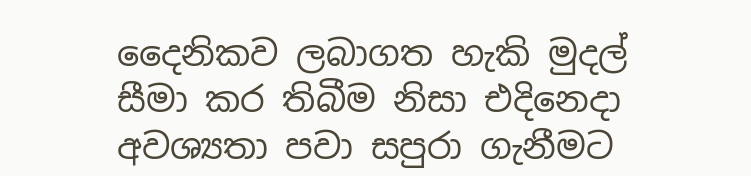දෛනිකව ලබාගත හැකි මුදල් සීමා කර තිබීම නිසා එදිනෙදා අවශ්‍යතා පවා සපුරා ගැනීමට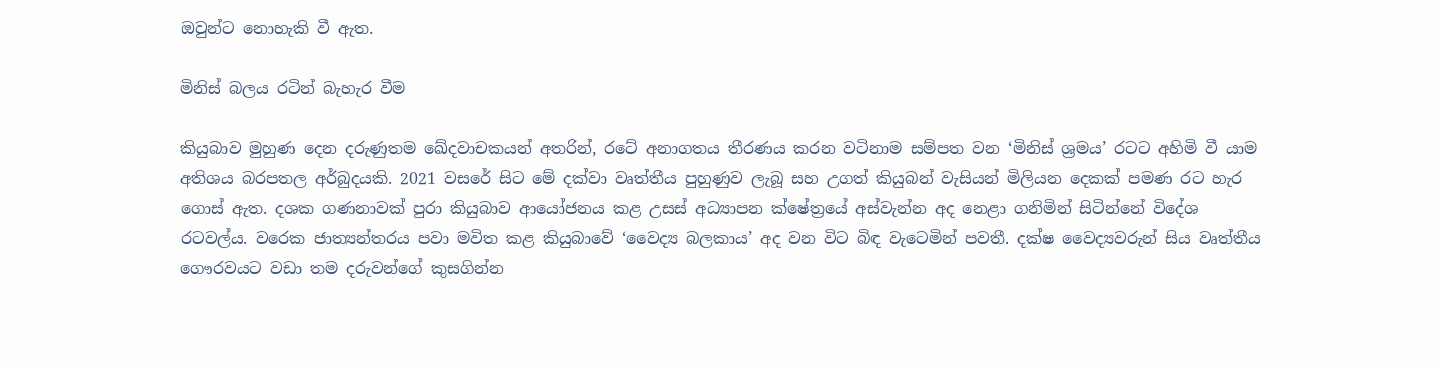ඔවුන්ට නොහැකි වී ඇත.

මිනිස් බලය රටින් බැහැර වීම

කියුබාව මුහුණ දෙන දරුණුතම ඛේදවාචකයන් අතරින්, රටේ අනාගතය තීරණය කරන වටිනාම සම්පත වන ‘මිනිස් ශ්‍රමය’ රටට අහිමි වී යාම අතිශය බරපතල අර්බුදයකි. 2021 වසරේ සිට මේ දක්වා වෘත්තීය පුහුණුව ලැබූ සහ උගත් කියුබන් වැසියන් මිලියන දෙකක් පමණ රට හැර ගොස් ඇත. දශක ගණනාවක් පුරා කියුබාව ආයෝජනය කළ උසස් අධ්‍යාපන ක්ෂේත්‍රයේ අස්වැන්න අද නෙළා ගනිමින් සිටින්නේ විදේශ රටවල්ය. වරෙක ජාත්‍යන්තරය පවා මවිත කළ කියුබාවේ ‘වෛද්‍ය බලකාය’ අද වන විට බිඳ වැටෙමින් පවතී. දක්ෂ වෛද්‍යවරුන් සිය වෘත්තීය ගෞරවයට වඩා තම දරුවන්ගේ කුසගින්න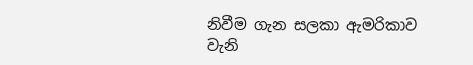නිවීම ගැන සලකා ඇමරිකාව වැනි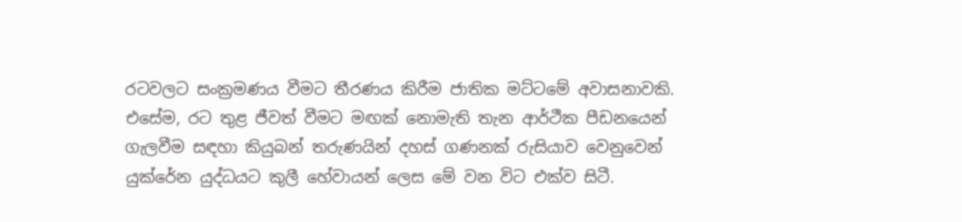රටවලට සංක්‍රමණය වීමට තීරණය කිරීම ජාතික මට්ටමේ අවාසනාවකි.
එසේම, රට තුළ ජීවත් වීමට මඟක් නොමැති තැන ආර්ථීක පීඩනයෙන් ගැලවීම සඳහා කියුබන් තරුණයින් දහස් ගණනක් රුසියාව වෙනුවෙන් යුක්රේන යුද්ධයට කුලී හේවායන් ලෙස මේ වන විට එක්ව සිටී.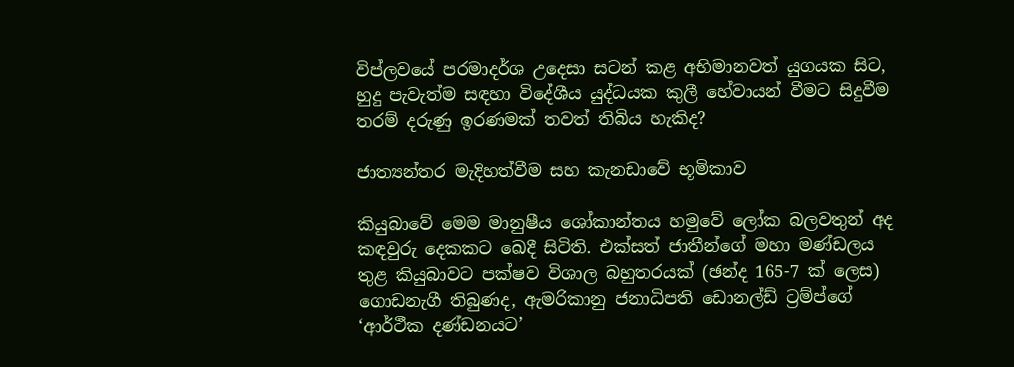විප්ලවයේ පරමාදර්ශ උදෙසා සටන් කළ අභිමානවත් යුගයක සිට, හුදු පැවැත්ම සඳහා විදේශීය යුද්ධයක කුලී හේවායන් වීමට සිදුවීම තරම් දරුණු ඉරණමක් තවත් තිබිය හැකිද?

ජාත්‍යන්තර මැදිහත්වීම සහ කැනඩාවේ භූමිකාව

කියුබාවේ මෙම මානුෂීය ශෝකාන්තය හමුවේ ලෝක බලවතුන් අද කඳවුරු දෙකකට ඛෙදී සිටිති. එක්සත් ජාතීන්ගේ මහා මණ්ඩලය තුළ කියුබාවට පක්ෂව විශාල බහුතරයක් (ඡන්ද 165-7 ක් ලෙස) ගොඩනැගී තිබුණද, ඇමරිකානු ජනාධිපති ඩොනල්ඩ් ට්‍රම්ප්ගේ ‘ආර්ථීක දණ්ඩනයට’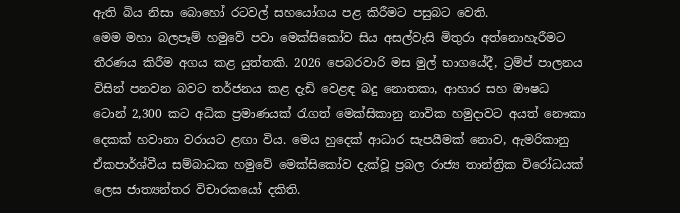ඇති බිය නිසා බොහෝ රටවල් සහයෝගය පළ කිරීමට පසුබට වෙති.
මෙම මහා බලපෑම් හමුවේ පවා මෙක්සිකෝව සිය අසල්වැසි මිතුරා අත්නොහැරීමට තීරණය කිරීම අගය කළ යුත්තකි. 2026 පෙබරවාරි මස මුල් භාගයේදී, ට්‍රම්ප් පාලනය විසින් පනවන බවට තර්ජනය කළ දැඩි වෙළඳ බදු නොතකා, ආහාර සහ ඖෂධ ටොන් 2,300 කට අධික ප්‍රමාණයක් රැගත් මෙක්සිකානු නාවික හමුදාවට අයත් නෞකා දෙකක් හවානා වරායට ළඟා විය. මෙය හුදෙක් ආධාර සැපයීමක් නොව, ඇමරිකානු ඒකපාර්ශ්වීය සම්බාධක හමුවේ මෙක්සිකෝව දැක්වූ ප්‍රබල රාජ්‍ය තාන්ත්‍රික විරෝධයක් ලෙස ජාත්‍යන්තර විචාරකයෝ දකිති.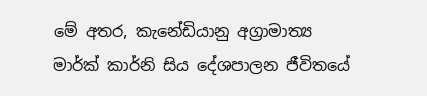මේ අතර, කැනේඩියානු අග්‍රාමාත්‍ය මාර්ක් කාර්නි සිය දේශපාලන ජීවිතයේ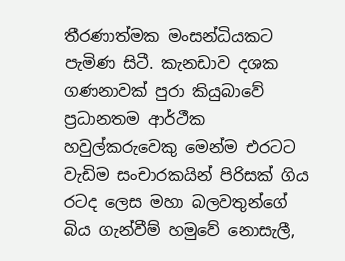තීරණාත්මක මංසන්ධියකට පැමිණ සිටී. කැනඩාව දශක ගණනාවක් පුරා කියුබාවේ ප්‍රධානතම ආර්ථීක හවුල්කරුවෙකු මෙන්ම එරටට වැඩිම සංචාරකයින් පිරිසක් ගිය රටද ‌ලෙස මහා බලවතුන්ගේ බිය ගැන්වීම් හමුවේ නොසැලී,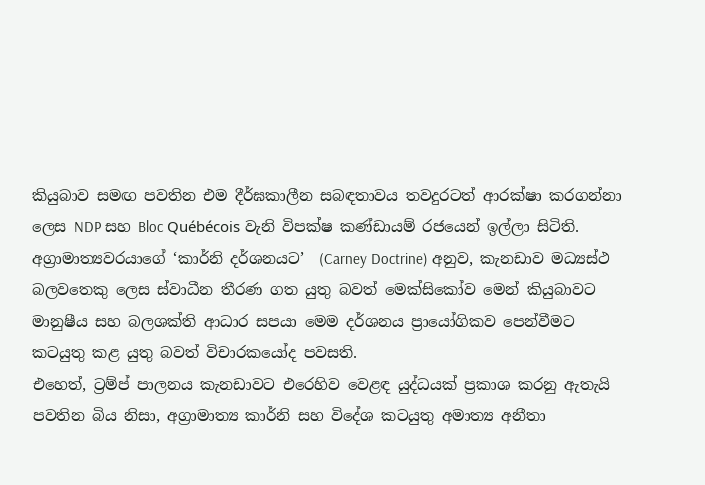කියුබාව සමඟ පවතින එම දීර්ඝකාලීන සබඳතාවය තවදුරටත් ආරක්ෂා කරගන්නා ලෙස NDP සහ Bloc Québécois වැනි විපක්ෂ කණ්ඩායම් රජයෙන් ඉල්ලා සිටිති. අග්‍රාමාත්‍යවරයාගේ ‘කාර්නි දර්ශනයට’  (Carney Doctrine) අනුව, කැනඩාව මධ්‍යස්ථ බලවතෙකු ලෙස ස්වාධීන තීරණ ගත යුතු බවත් මෙක්සිකෝව මෙන් කියුබාවට මානුෂීය සහ බලශක්ති ආධාර සපයා මෙම දර්ශනය ප්‍රායෝගිකව පෙන්වීමට කටයුතු කළ යුතු බවත් විචාරකයෝද පවසති.
එහෙත්, ට්‍රම්ප් පාලනය කැනඩාවට එරෙහිව වෙළඳ යුද්ධයක් ප්‍රකාශ කරනු ඇතැයි පවතින බිය නිසා, අග්‍රාමාත්‍ය කාර්නි සහ විදේශ කටයුතු අමාත්‍ය අනීතා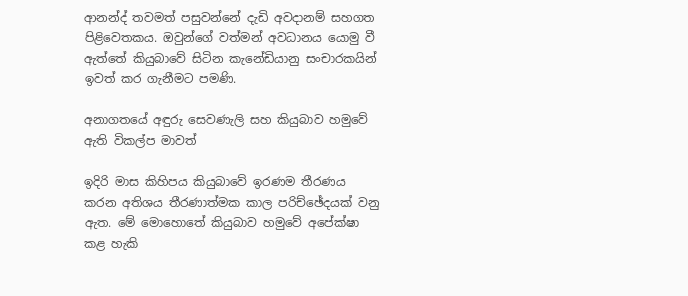ආනන්ද් තවමත් පසුවන්නේ දැඩි අවදානම් සහගත පිළිවෙතකය. ඔවුන්ගේ වත්මන් අවධානය යොමු වී ඇත්තේ කියුබාවේ සිටින කැනේඩියානු සංචාරකයින්  ඉවත් කර ගැනීමට පමණි.

අනාගතයේ අඳුරු සෙවණැලි සහ කියුබාව හමුවේ ඇති විකල්ප මාවත්

ඉදිරි මාස කිහිපය කියුබාවේ ඉරණම තීරණය කරන අතිශය තීරණාත්මක කාල පරිච්ඡේදයක් වනු ඇත. මේ මොහොතේ කියුබාව හමුවේ අපේක්ෂා කළ හැකි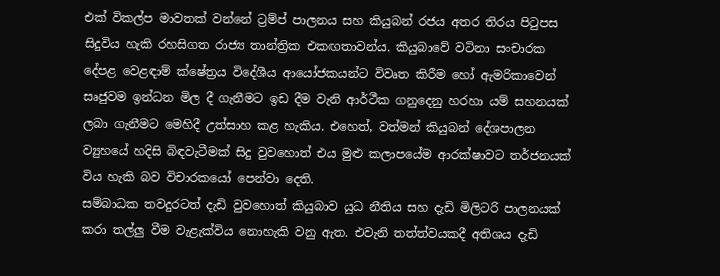එක් විකල්ප මාවතක් වන්නේ ට්‍රම්ප් පාලනය සහ කියුබන් රජය අතර තිරය පිටුපස සිදුවිය හැකි රහසිගත රාජ්‍ය තාන්ත්‍රික එකඟතාවන්ය. කියුබාවේ වටිනා සංචාරක දේපළ වෙළඳාම් ක්ෂේත්‍රය විදේශීය ආයෝජකයන්ට විවෘත කිරීම හෝ ඇමරිකාවෙන් සෘජුවම ඉන්ධන මිල දී ගැනීමට ඉඩ දීම වැනි ආර්ථීක ගනුදෙනු හරහා යම් සහනයක් ලබා ගැනීමට මෙහිදී උත්සාහ කළ හැකිය. එහෙත්, වත්මන් කියුබන් දේශපාලන ව්‍යුහයේ හදිසි බිඳවැටීමක් සිදු වුවහොත් එය මුළු කලාපයේම ආරක්ෂාවට තර්ජනයක් විය හැකි බව විචාරකයෝ පෙන්වා දෙති.
සම්බාධක තවදුරටත් දැඩි වුවහොත් කියුබාව යුධ නීතිය සහ දැඩි මිලිටරි පාලනයක් කරා තල්ලු වීම වැළැක්විය නොහැකි වනු ඇත. එවැනි තත්ත්වයකදී අතිශය දැඩි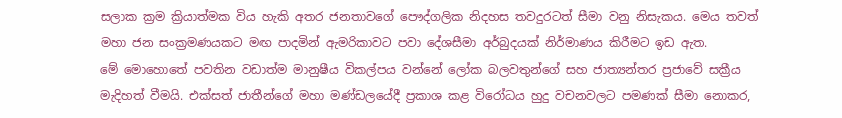සලාක ක්‍රම ක්‍රියාත්මක විය හැකි අතර ජනතාවගේ පෞද්ගලික නිදහස තවදුරටත් සීමා වනු නිසැකය. මෙය තවත් මහා ජන සංක්‍රමණයකට මඟ පාදමින් ඇමරිකාවට පවා දේශසීමා අර්බුදයක් නිර්මාණය කිරීමට ඉඩ ඇත.
මේ මොහොතේ පවතින වඩාත්ම මානුෂීය විකල්පය වන්නේ ලෝක බලවතුන්ගේ සහ ජාත්‍යන්තර ප්‍රජාවේ සක්‍රීය මැදිහත් වීමයි. එක්සත් ජාතීන්ගේ මහා මණ්ඩලයේදී ප්‍රකාශ කළ විරෝධය හුදු වචනවලට පමණක් සීමා නොකර,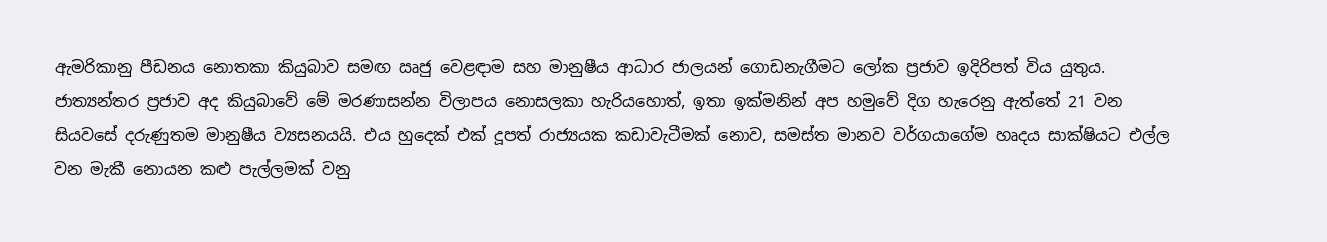ඇමරිකානු පීඩනය නොතකා කියුබාව සමඟ ඍජු වෙළඳාම සහ මානුෂීය ආධාර ජාලයන් ගොඩනැගීමට ලෝක ප්‍රජාව ඉදිරිපත් විය යුතුය.
ජාත්‍යන්තර ප්‍රජාව අද කියුබාවේ මේ මරණාසන්න විලාපය නොසලකා හැරියහොත්, ඉතා ඉක්මනින් අප හමුවේ දිග හැරෙනු ඇත්තේ 21 වන සියවසේ දරුණුතම මානුෂීය ව්‍යසනයයි. එය හුදෙක් එක් දූපත් රාජ්‍යයක කඩාවැටීමක් නොව, සමස්ත මානව වර්ගයාගේම හෘදය සාක්ෂියට එල්ල වන මැකී නොයන කළු පැල්ලමක් වනු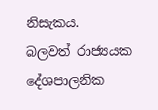නිසැකය.
බලවත් රාජ්‍යයක දේශපාලනික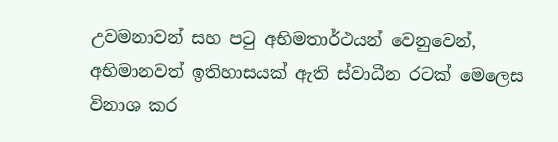උවමනාවන් සහ පටු අභිමතාර්ථයන් වෙනුවෙන්, අභිමානවත් ඉතිහාසයක් ඇති ස්වාධීන රටක් මෙලෙස විනාශ කර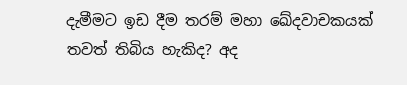දැමීමට ඉඩ දීම තරම් මහා ඛේදවාචකයක් තවත් තිබිය හැකිද? අද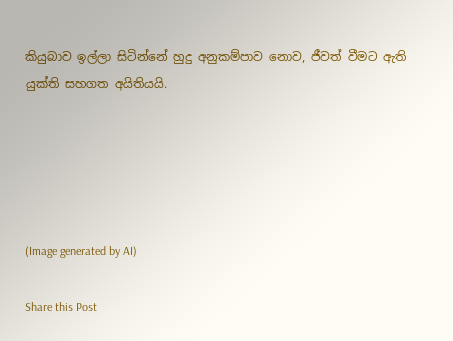කියුබාව ඉල්ලා සිටින්නේ හුදු අනුකම්පාව නොව, ජීවත් වීමට ඇති යුක්ති සහගත අයිතියයි.





(Image generated by AI)

Share this Post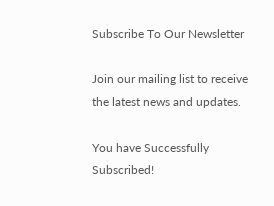Subscribe To Our Newsletter

Join our mailing list to receive the latest news and updates.

You have Successfully Subscribed!